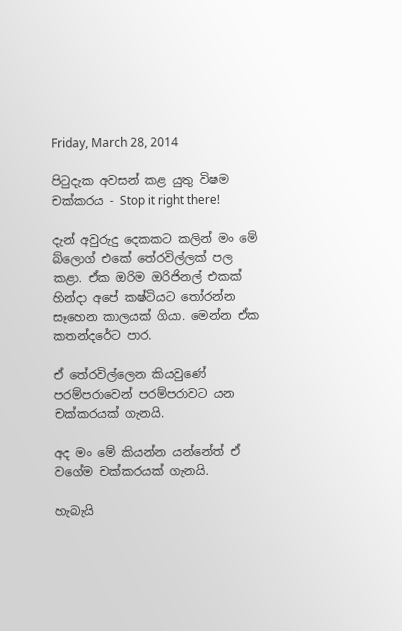Friday, March 28, 2014

පිටුදැක අවසන් කළ යුතු විෂම චක්කරය - Stop it right there!

දැන් අවුරුදු දෙකකට කලින් මං මේ බ්ලොග් එකේ තේරවිල්ලක් පල කළා. ඒක ඔරිම ඔරිජිනල් එකක් හින්දා අපේ කෂ්ටියට තෝරන්න සෑහෙන කාලයක් ගියා. මෙන්න ඒක කතන්දරේට පාර.

ඒ තේරවිල්ලෙන කියවුණේ පරම්පරාවෙන් පරම්පරාවට යන චක්කරයක් ගැනයි.

අද මං මේ කියන්න යන්නේත් ඒ වගේම චක්කරයක් ගැනයි.

හැබැයි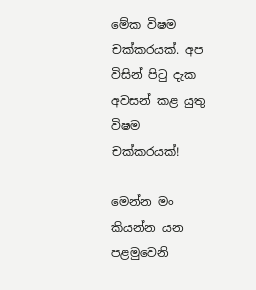මේක විෂම චක්කරයක්. අප විසින් පිටු දැක අවසන් කළ යුතු විෂම චක්කරයක්!

මෙන්න මං කියන්න යන පළමුවෙනි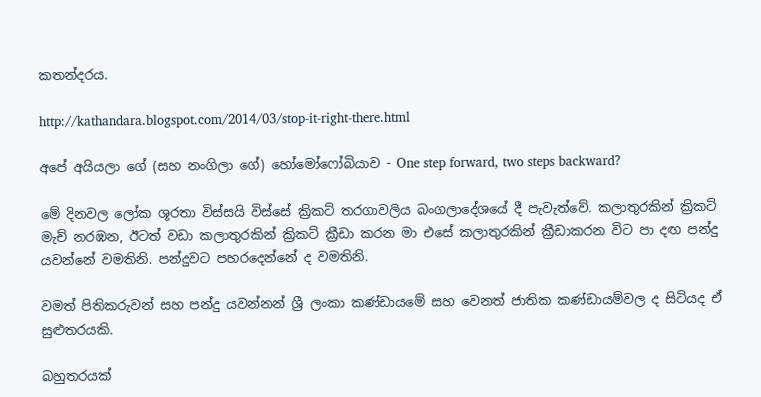කතන්දරය.

http://kathandara.blogspot.com/2014/03/stop-it-right-there.html

අපේ අයියලා ගේ (සහ නංගිලා ගේ) හෝමෝෆෝබියාව - One step forward, two steps backward?

මේ දිනවල ලෝක ශූරතා විස්සයි විස්සේ ක්‍රිකට් තරගාවලිය බංගලාදේශයේ දී පැවැත්වේ. කලාතුරකින් ක්‍රිකට් මැච් නරඹන, ඊටත් වඩා කලාතුරකින් ක්‍රිකට් ක්‍රීඩා කරන මා එසේ කලාතුරකින් ක්‍රීඩාකරන විට පා දඟ පන්දු යවන්නේ වමතිනි. පන්දුවට පහරදෙන්නේ ද වමතිනි.

වමත් පිතිකරුවන් සහ පන්දු යවන්නන් ශ්‍රී ලංකා කණ්ඩායමේ සහ වෙනත් ජාතික කණ්ඩායම්වල ද සිටියද ඒ සුළුතරයකි.

බහුතරයක්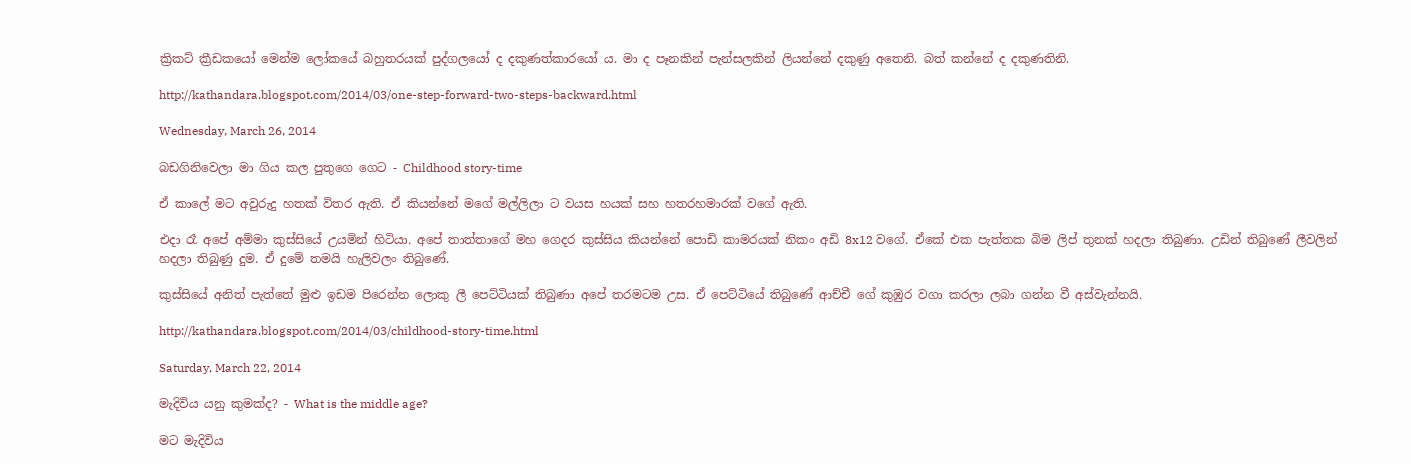ක්‍රිකට් ක්‍රීඩකයෝ මෙන්ම ලෝකයේ බහුතරයක් පුද්ගලයෝ ද දකුණත්කාරයෝ ය. මා ද පෑනකින් පැන්සලකින් ලියන්නේ දකුණු අතෙනි. බත් කන්නේ ද දකුණතිනි.

http://kathandara.blogspot.com/2014/03/one-step-forward-two-steps-backward.html

Wednesday, March 26, 2014

බඩගිනිවෙලා මා ගිය කල පුතුගෙ ගෙට - Childhood story-time

ඒ කාලේ මට අවුරුදු හතක් විතර ඇති. ඒ කියන්නේ මගේ මල්ලිලා ට වයස හයක් සහ හතරහමාරක් වගේ ඇති.

එදා රෑ අපේ අම්මා කුස්සියේ උයමින් හිටියා. අපේ තාත්තාගේ මහ ගෙදර කුස්සිය කියන්නේ පොඩි කාමරයක් නිකං අඩි 8x12 වගේ. ඒකේ එක පැත්තක බිම ලිප් තුනක් හදලා තිබුණා. උඩින් තිබුණේ ලීවලින් හදලා තිබුණු දුම. ඒ දුමේ තමයි හැලිවලං තිබුණේ.

කුස්සියේ අනිත් පැත්තේ මුළු ඉඩම පිරෙන්න ලොකු ලී පෙට්ටියක් තිබුණා අපේ තරමටම උස. ඒ පෙට්ටියේ තිබුණේ ආච්චී ගේ කුඹුර වගා කරලා ලබා ගන්න වී අස්වැන්නයි.

http://kathandara.blogspot.com/2014/03/childhood-story-time.html

Saturday, March 22, 2014

මැදිවිය යනු කුමක්ද? - What is the middle age?

මට මැදිවිය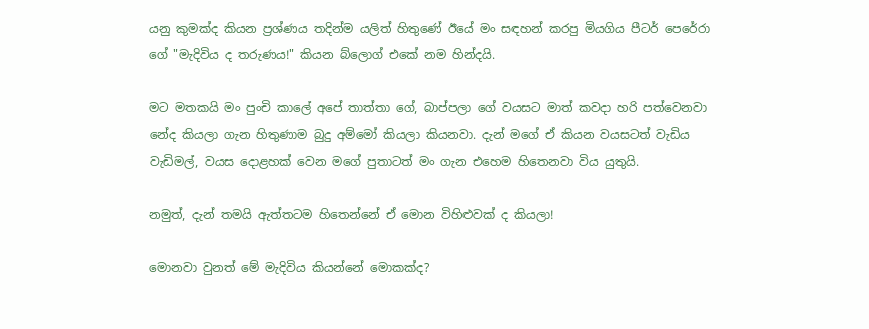යනු කුමක්ද කියන ප්‍රශ්ණය තදින්ම යලිත් හිතුණේ ඊයේ මං සඳහන් කරපු මියගිය පීටර් පෙරේරා ගේ "මැදිවිය ද තරුණය!" කියන බ්ලොග් එකේ නම හින්දයි.

මට මතකයි මං පුංචි කාලේ අපේ තාත්තා ගේ, බාප්පලා ගේ වයසට මාත් කවදා හරි පත්වෙනවා නේද කියලා ගැන හිතුණාම බුදු අම්මෝ කියලා කියනවා. දැන් මගේ ඒ කියන වයසටත් වැඩිය වැඩිමල්, වයස දොළහක් වෙන මගේ පුතාටත් මං ගැන එහෙම හිතෙනවා විය යුතුයි.

නමුත්, දැන් තමයි ඇත්තටම හිතෙන්නේ ඒ මොන විහිළුවක් ද කියලා!

මොනවා වුනත් මේ මැදිවිය කියන්නේ මොකක්ද?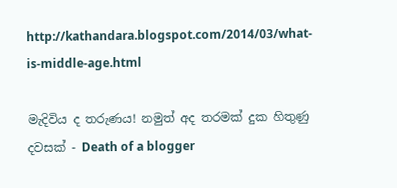http://kathandara.blogspot.com/2014/03/what-is-middle-age.html

මැදිවිය ද තරුණය! නමුත් අද තරමක් දුක හිතුණු දවසක් - Death of a blogger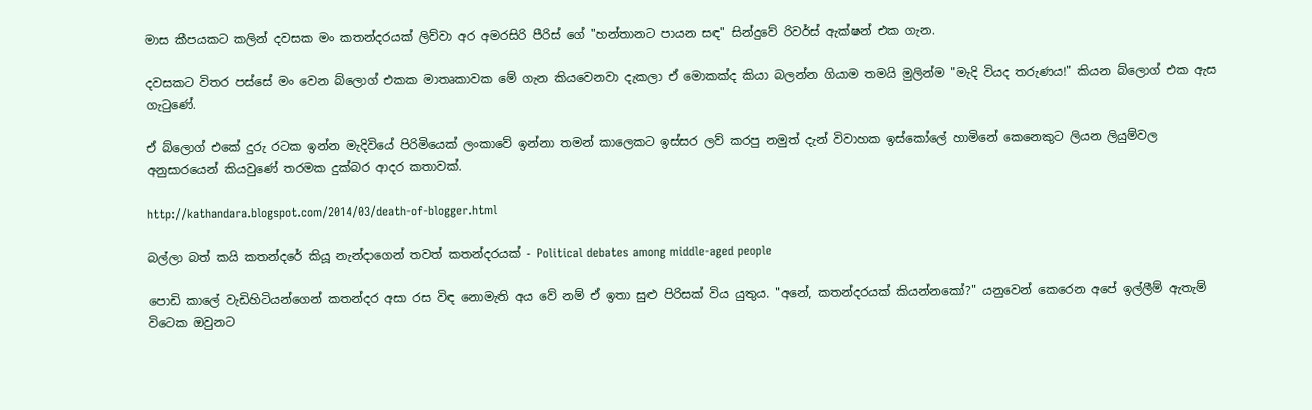මාස කීපයකට කලින් දවසක මං කතන්දරයක් ලිව්වා අර අමරසිරි පීරිස් ගේ "හන්තානට පායන සඳ" සින්දුවේ රිවර්ස් ඇක්ෂන් එක ගැන.

දවසකට විතර පස්සේ මං වෙන බ්ලොග් එකක මාතෘකාවක මේ ගැන කියවෙනවා දැකලා ඒ මොකක්ද කියා බලන්න ගියාම තමයි මුලින්ම "මැදි වියද තරුණය!" කියන බ්ලොග් එක ඇස ගැටුණේ.

ඒ බ්ලොග් එකේ දුරු රටක ඉන්න මැදිවියේ පිරිමියෙක් ලංකාවේ ඉන්නා තමන් කාලෙකට ඉස්සර ලව් කරපු නමුත් දැන් විවාහක ඉස්කෝලේ හාමිනේ කෙනෙකුට ලියන ලියුම්වල අනුසාරයෙන් කියවුණේ තරමක දුක්බර ආදර කතාවක්.

http://kathandara.blogspot.com/2014/03/death-of-blogger.html

බල්ලා බත් කයි කතන්දරේ කියූ නැන්දාගෙන් තවත් කතන්දරයක් - Political debates among middle-aged people

පොඩි කාලේ වැඩිහිටියන්ගෙන් කතන්දර අසා රස විඳ නොමැති අය වේ නම් ඒ ඉතා සුළු පිරිසක් විය යුතුය. "අනේ, කතන්දරයක් කියන්නකෝ?" යනුවෙන් කෙරෙන අපේ ඉල්ලීම් ඇතැම් විටෙක ඔවුනට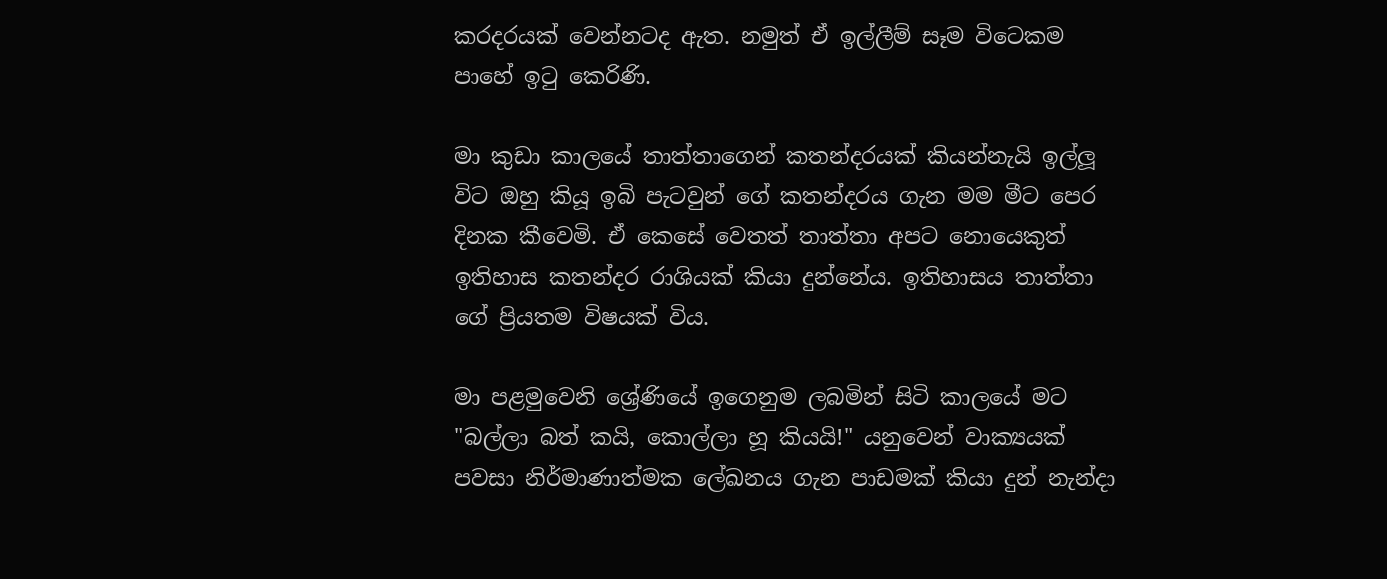කරදරයක් වෙන්නටද ඇත. නමුත් ඒ ඉල්ලීම් සෑම විටෙකම පාහේ ඉටු කෙරිණි.

මා කුඩා කාලයේ තාත්තාගෙන් කතන්දරයක් කියන්නැයි ඉල්ලූ විට ඔහු කියූ ඉබි පැටවුන් ගේ කතන්දරය ගැන මම මීට පෙර දිනක කීවෙමි. ඒ කෙසේ වෙතත් තාත්තා අපට නොයෙකුත් ඉතිහාස කතන්දර රාශියක් කියා දුන්නේය. ඉතිහාසය තාත්තා ගේ ප්‍රියතම විෂයක් විය.

මා පළමුවෙනි ශ්‍රේණියේ ඉගෙනුම ලබමින් සිටි කාලයේ මට "බල්ලා බත් කයි, කොල්ලා හූ කියයි!" යනුවෙන් වාක්‍යයක් පවසා නිර්මාණාත්මක ලේඛනය ගැන පාඩමක් කියා දුන් නැන්දා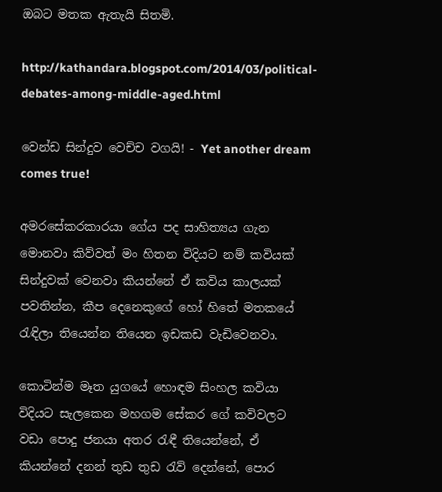ඔබට මතක ඇතැයි සිතමි.

http://kathandara.blogspot.com/2014/03/political-debates-among-middle-aged.html

වෙන්ඩ සින්දුව වෙච්ච වගයි! - Yet another dream comes true!

අමරසේකරකාරයා ගේය පද සාහිත්‍යය ගැන මොනවා කිව්වත් මං හිතන විදියට නම් කවියක් සින්දුවක් වෙනවා කියන්නේ ඒ කවිය කාලයක් පවතින්න, කීප දෙනෙකුගේ හෝ හිතේ මතකයේ රැඳිලා තියෙන්න තියෙන ඉඩකඩ වැඩිවෙනවා.

කොටින්ම මෑත යුගයේ හොඳම සිංහල කවියා විදියට සැලකෙන මහගම සේකර ගේ කවිවලට වඩා පොදු ජනයා අතර රැඳී තියෙන්නේ, ඒ කියන්නේ දනන් තුඩ තුඩ රැව් දෙන්නේ, පොර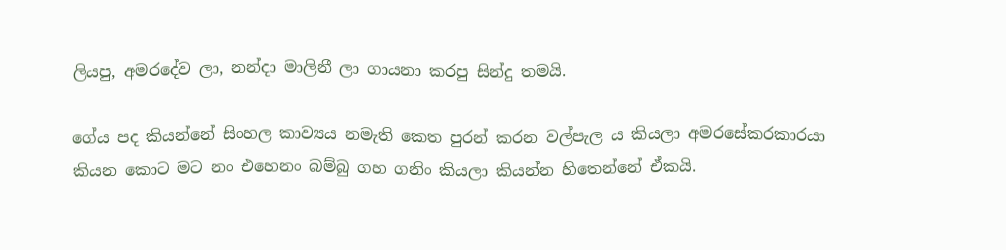ලියපු, අමරදේව ලා, නන්දා මාලිනී ලා ගායනා කරපු සින්දු තමයි.

ගේය පද කියන්නේ සිංහල කාව්‍යය නමැති කෙත පුරන් කරන වල්පැල ය කියලා අමරසේකරකාරයා කියන කොට මට නං එහෙනං බම්බු ගහ ගනිං කියලා කියන්න හිතෙන්නේ ඒකයි.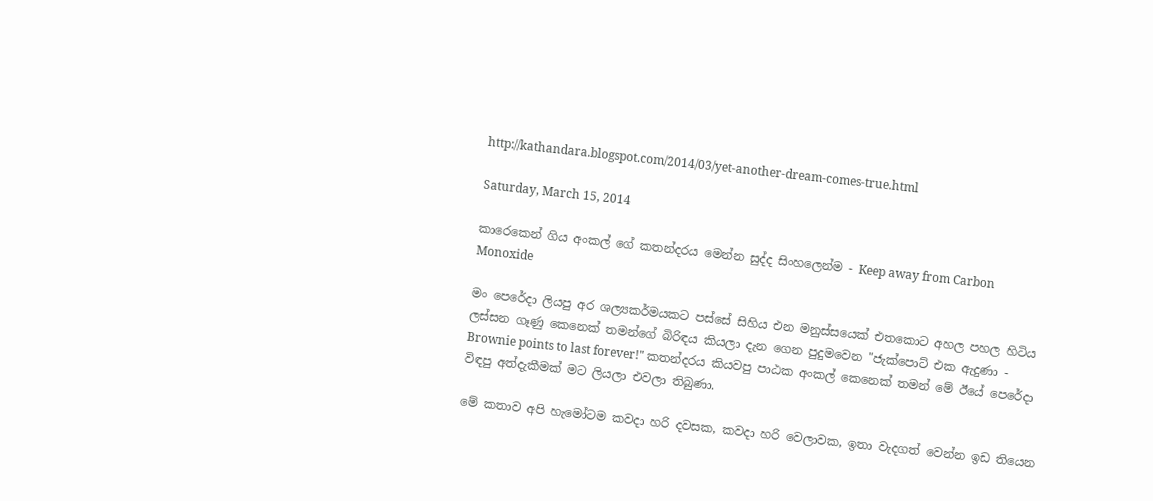http://kathandara.blogspot.com/2014/03/yet-another-dream-comes-true.html

Saturday, March 15, 2014

කාරෙකෙන් ගිය අංකල් ගේ කතන්දරය මෙන්න සුද්ද සිංහලෙන්ම - Keep away from Carbon Monoxide

මං පෙරේදා ලියපු අර ශල්‍යකර්මයකට පස්සේ සිහිය එන මනුස්සයෙක් එතකොට අහල පහල හිටිය ලස්සන ගෑණු කෙනෙක් තමන්ගේ බිරිඳය කියලා දැන ගෙන පුදුමවෙන "ජැක්පොට් එක ඇදුණා - Brownie points to last forever!" කතන්දරය කියවපු පාඨක අංකල් කෙනෙක් තමන් මේ ඊයේ පෙරේදා විඳපු අත්දැකීමක් මට ලියලා එවලා තිබුණා.

මේ කතාව අපි හැමෝටම කවදා හරි දවසක, කවදා හරි වෙලාවක, ඉතා වැදගත් වෙන්න ඉඩ තියෙන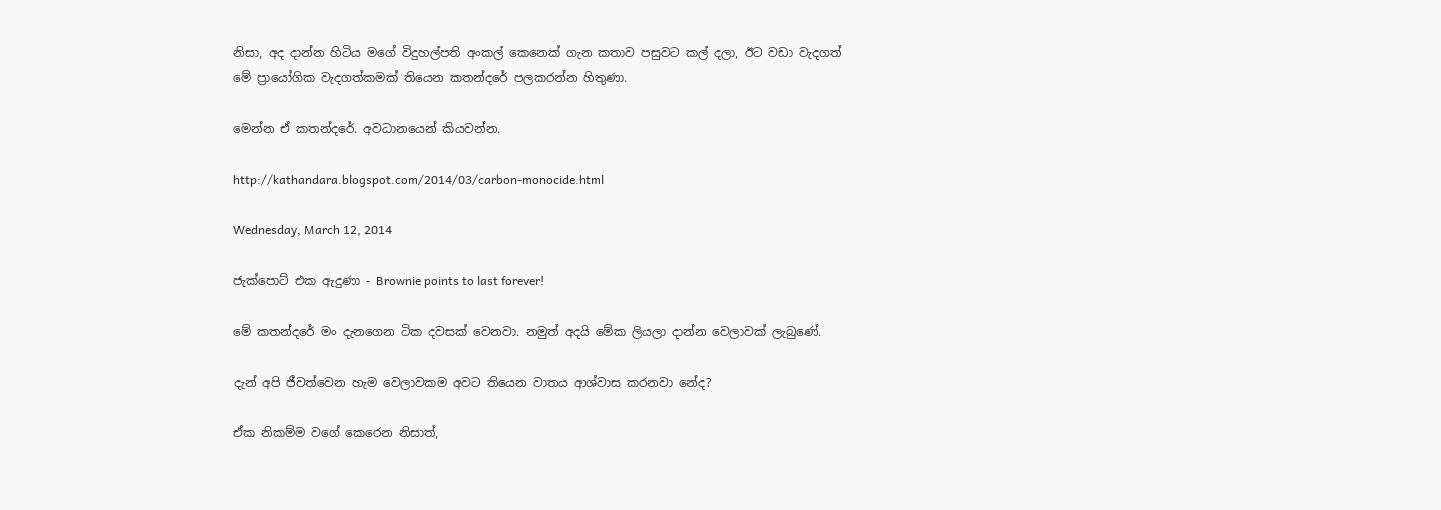නිසා, අද දාන්න හිටිය මගේ විදුහල්පති අංකල් කෙනෙක් ගැන කතාව පසුවට කල් දලා, ඊට වඩා වැදගත් මේ ප්‍රායෝගික වැදගත්කමක් තියෙන කතන්දරේ පලකරන්න හිතුණා.

මෙන්න ඒ කතන්දරේ. අවධානයෙන් කියවන්න.

http://kathandara.blogspot.com/2014/03/carbon-monocide.html

Wednesday, March 12, 2014

ජැක්පොට් එක ඇදුණා - Brownie points to last forever!

මේ කතන්දරේ මං දැනගෙන ටික දවසක් වෙනවා. නමුත් අදයි මේක ලියලා දාන්න වෙලාවක් ලැබුණේ.

දැන් අපි ජීවත්වෙන හැම වෙලාවකම අවට තියෙන වාතය ආශ්වාස කරනවා නේද?

ඒක නිකම්ම වගේ කෙරෙන නිසාත්,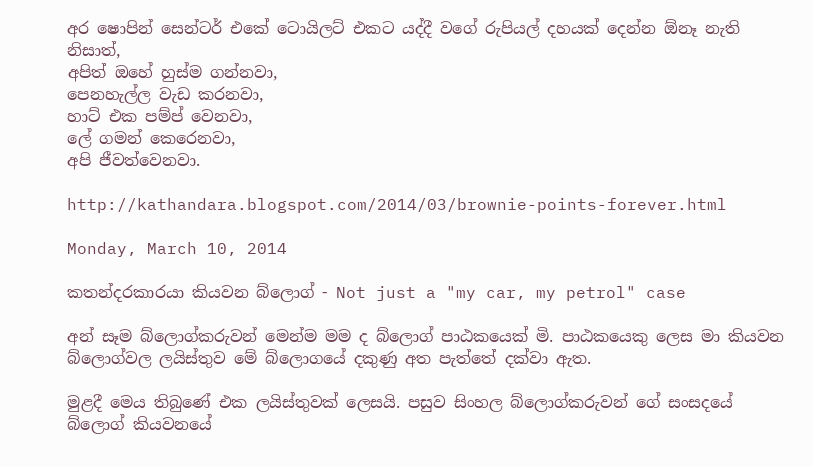අර ෂොපින් සෙන්ටර් එකේ ටොයිලට් එකට යද්දී වගේ රුපියල් දහයක් දෙන්න ඕනෑ නැති නිසාත්,
අපිත් ඔහේ හුස්ම ගන්නවා,
පෙනහැල්ල වැඩ කරනවා,
හාට් එක පම්ප් වෙනවා,
ලේ ගමන් කෙරෙනවා,
අපි ජීවත්වෙනවා.

http://kathandara.blogspot.com/2014/03/brownie-points-forever.html

Monday, March 10, 2014

කතන්දරකාරයා කියවන බ්ලොග් - Not just a "my car, my petrol" case

අන් සෑම බ්ලොග්කරුවන් මෙන්ම මම ද බ්ලොග් පාඨකයෙක් මි. පාඨකයෙකු ලෙස මා කියවන බ්ලොග්වල ලයිස්තුව මේ බ්ලොගයේ දකුණු අත පැත්තේ දක්වා ඇත.

මුළදී මෙය තිබුණේ එක ලයිස්තුවක් ලෙසයි. පසුව සිංහල බ්ලොග්කරුවන් ගේ සංසදයේ බ්ලොග් කියවනයේ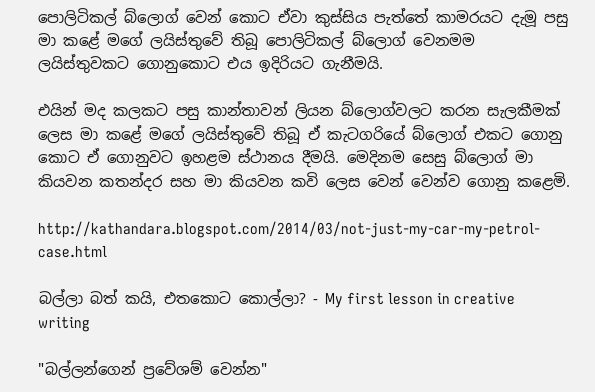පොලිටිකල් බ්ලොග් වෙන් කොට ඒවා කුස්සිය පැත්තේ කාමරයට දැමූ පසු මා කළේ මගේ ලයිස්තුවේ තිබූ පොලිටිකල් බ්ලොග් වෙනමම ලයිස්තුවකට ගොනුකොට එය ඉදිරියට ගැනීමයි.

එයින් මද කලකට පසු කාන්තාවන් ලියන බ්ලොග්වලට කරන සැලකීමක් ලෙස මා කළේ මගේ ලයිස්තුවේ තිබූ ඒ කැටගරියේ බ්ලොග් එකට ගොනු කොට ඒ ගොනුවට ඉහළම ස්ථානය දීමයි. මෙදිනම සෙසු බ්ලොග් මා කියවන කතන්දර සහ මා කියවන කවි ලෙස වෙන් වෙන්ව ගොනු කළෙමි.

http://kathandara.blogspot.com/2014/03/not-just-my-car-my-petrol-case.html

බල්ලා බත් කයි, එතකොට කොල්ලා? - My first lesson in creative writing

"බල්ලන්ගෙන් ප්‍රවේශම් වෙන්න"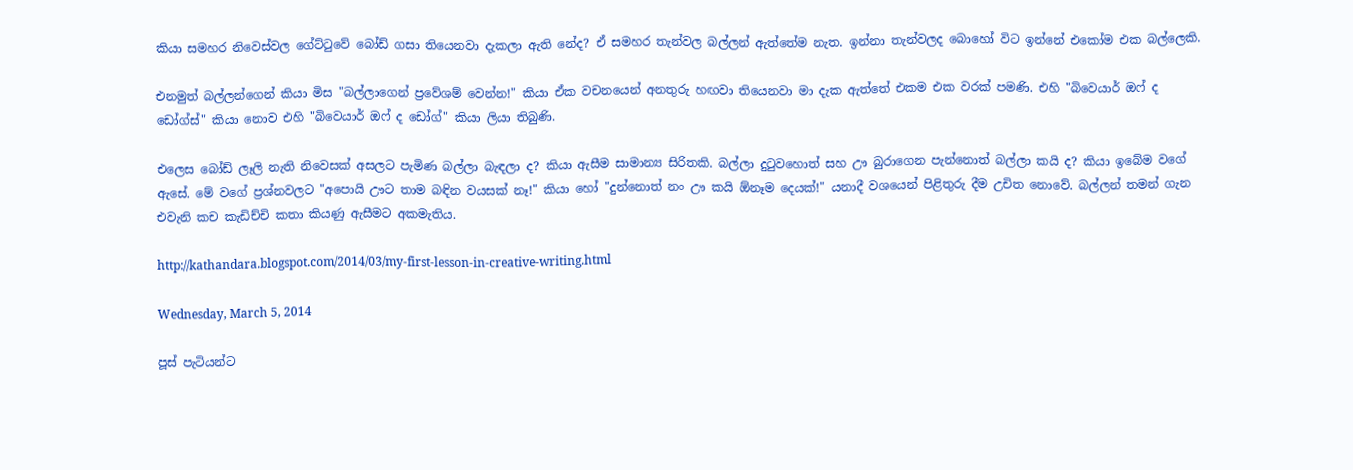කියා සමහර නිවෙස්වල ගේට්ටුවේ බෝඩ් ගසා තියෙනවා දැකලා ඇති නේද? ඒ සමහර තැන්වල බල්ලන් ඇත්තේම නැත. ඉන්නා තැන්වලද බොහෝ විට ඉන්නේ එකෝම එක බල්ලෙකි.

එනමුත් බල්ලන්ගෙන් කියා මිස "බල්ලාගෙන් ප්‍රවේශම් වෙන්න!" කියා ඒක වචනයෙන් අනතුරු හඟවා තියෙනවා මා දැක ඇත්තේ එකම එක වරක් පමණි. එහි "බිවෙයාර් ඔෆ් ද ඩෝග්ස්" කියා නොව එහි "බිවෙයාර් ඔෆ් ද ඩෝග්" කියා ලියා තිබුණි.

එලෙස බෝඩ් ලෑලි නැති නිවෙසක් අසලට පැමිණ බල්ලා බැඳලා ද? කියා ඇසීම සාමාන්‍ය සිරිතකි. බල්ලා දුටුවහොත් සහ ඌ බුරාගෙන පැන්නොත් බල්ලා කයි ද? කියා ඉබේම වගේ ඇසේ. මේ වගේ ප්‍රශ්නවලට "අපොයි ඌට තාම බඳින වයසක් නෑ!" කියා හෝ "දුන්නොත් නං ඌ කයි ඕනෑම දෙයක්!" යනාදී වශයෙන් පිළිතුරු දීම උචිත නොවේ. බල්ලන් තමන් ගැන එවැනි කච කැඩිච්චි කතා කියණු ඇසීමට අකමැතිය.

http://kathandara.blogspot.com/2014/03/my-first-lesson-in-creative-writing.html

Wednesday, March 5, 2014

පූස් පැටියන්ට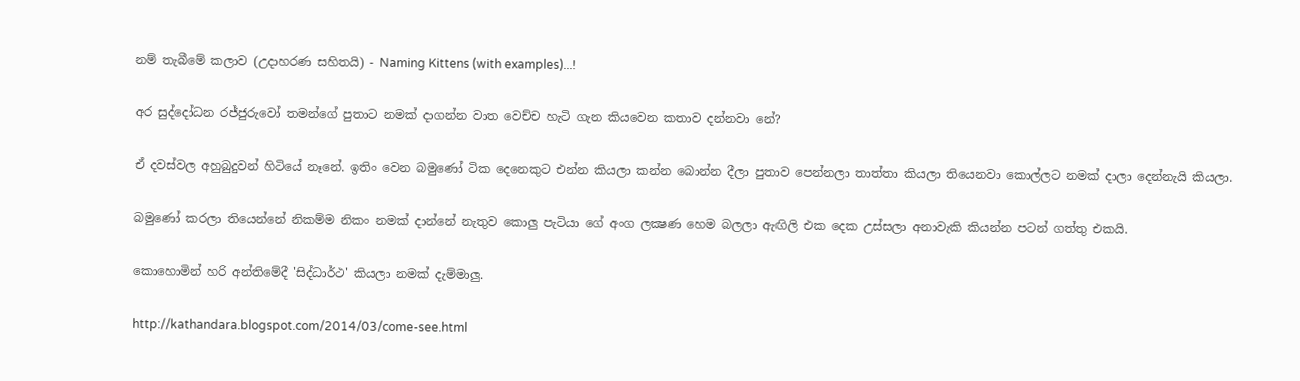නම් තැබීමේ කලාව (උදාහරණ සහිතයි) - Naming Kittens (with examples)...!

අර සුද්දෝධන රජ්ජුරුවෝ තමන්ගේ පුතාට නමක් දාගන්න වාත වෙච්ච හැටි ගැන කියවෙන කතාව දන්නවා නේ?

ඒ දවස්වල අහුබුදුවන් හිටියේ නෑනේ. ඉතිං වෙන බමුණෝ ටික දෙනෙකුට එන්න කියලා කන්න බොන්න දීලා පුතාව පෙන්නලා තාත්තා කියලා තියෙනවා කොල්ලට නමක් දාලා දෙන්නැයි කියලා.

බමුණෝ කරලා තියෙන්නේ නිකම්ම නිකං නමක් දාන්නේ නැතුව කොලු පැටියා ගේ අංග ලක්‍ෂණ හෙම බලලා ඇඟිලි එක දෙක උස්සලා අනාවැකි කියන්න පටන් ගත්තු එකයි.

කොහොමින් හරි අන්තිමේදී 'සිද්ධාර්ථ' කියලා නමක් දැම්මාලු.

http://kathandara.blogspot.com/2014/03/come-see.html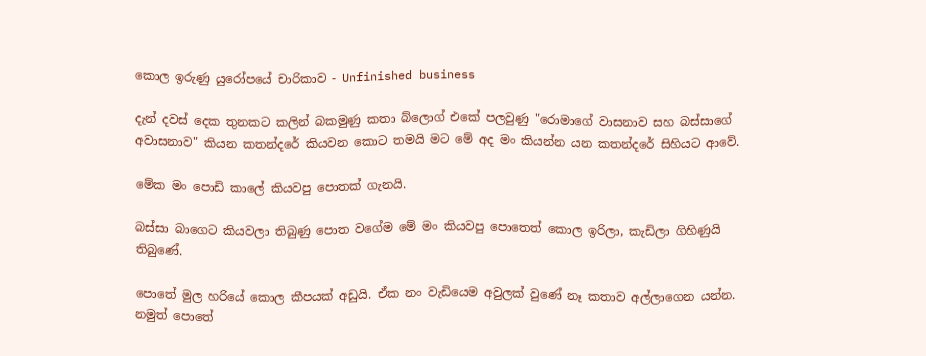කොල ඉරුණු යුරෝපයේ චාරිකාව - Unfinished business

දැන් දවස් දෙක තුනකට කලින් බකමුණු කතා බ්ලොග් එකේ පලවුණු "රොමාගේ වාසනාව සහ බස්සාගේ අවාසනාව" කියන කතන්දරේ කියවන කොට තමයි මට මේ අද මං කියන්න යන කතන්දරේ සිහියට ආවේ.

මේක මං පොඩි කාලේ කියවපු පොතක් ගැනයි.

බස්සා බාගෙට කියවලා තිබුණු පොත වගේම මේ මං කියවපු පොතෙත් කොල ඉරිලා, කැඩිලා ගිහිණුයි තිබුණේ.

පොතේ මුල හරියේ කොල කීපයක් අඩුයි. ඒක නං වැඩියෙම අවුලක් වුණේ නෑ කතාව අල්ලාගෙන යන්න. නමුත් පොතේ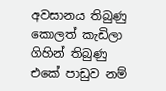අවසානය තිබුණු කොලත් කැඩිලා ගිහින් තිබුණු එකේ පාඩුව නම්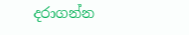දරාගන්න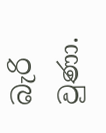බැරි වුණා.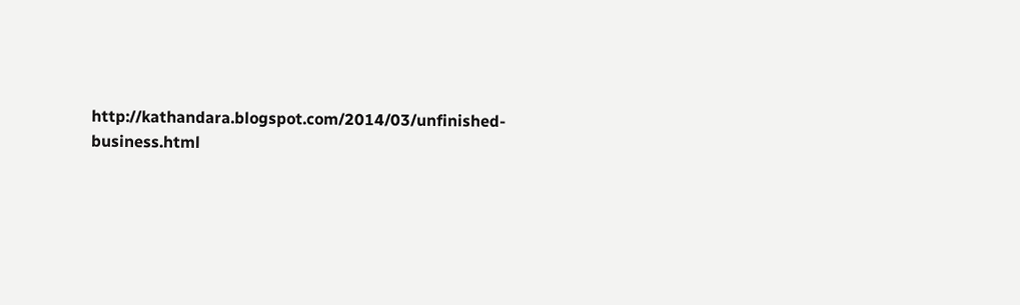http://kathandara.blogspot.com/2014/03/unfinished-business.html